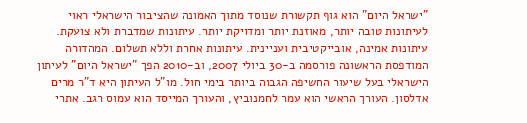"ישראל היום" הוא גוף תקשורת שנוסד מתוך האמונה שהציבור הישראלי ראוי לעיתונות טובה יותר, מאוזנת יותר ומדויקת יותר. עיתונות שמדברת ולא צועקת. עיתונות אמינה, אובייקטיבית ועניינית. עיתונות אחרת וללא תשלום. המהדורה המודפסת הראשונה פורסמה ב-30 ביולי 2007, וב-2010 הפך "ישראל היום" לעיתון הישראלי בעל שיעור החשיפה הגבוה ביותר בימי חול. מו"ל העיתון היא ד"ר מרים אדלסון. העורך הראשי הוא עמר לחמנוביץ, והעורך המייסד הוא עמוס רגב. אתרי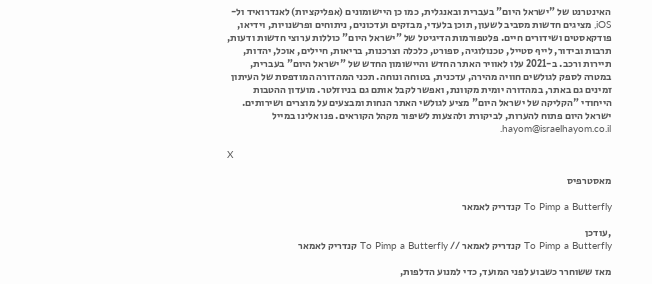האינטרנט של "ישראל היום" בעברית ובאנגלית, כמו כן היישומונים (אפליקציות) לאנדרואיד ול-iOS, מציגים חדשות מסביב לשעון, תוכן בלעדי, מבזקים ועדכונים, ניתוחים ופרשנויות, וידיאו, פודקאסטים ושידורים חיים. פלטפורמות הדיגיטל של "ישראל היום" כוללות ערוצי חדשות ודעות, תרבות ובידור, לייף סטייל, טכנולוגיה, ספורט, כלכלה וצרכנות, בריאות, חיילים, אוכל, יהדות, תיירות ורכב. ב-2021 עלו לאוויר האתר החדש והיישומון החדש של "ישראל היום" בעברית, במטרה לספק לגולשים חוויה מהירה, עדכנית, בטוחה ונוחה. תכני המהדורה המודפסת של העיתון זמינים גם באתר, במהדורה יומית מקוונת, ואפשר לקבל אותם גם בניוזלטר. מועדון ההטבות הייחודי "הקליקה של ישראל היום" מציע לגולשי האתר הנחות ומבצעים על מוצרים ושירותים. ישראל היום פתוח להערות, לביקורת ולהצעות לשיפור מקהל הקוראים. פנו אלינו במייל hayom@israelhayom.co.il.

X

מאסטרפיס

To Pimp a Butterfly קנדריק לאמאר

,עודכן
To Pimp a Butterfly קנדריק לאמאר // To Pimp a Butterfly קנדריק לאמאר

מאז ששוחרר כשבוע לפני המועד, כדי למנוע הדלפות,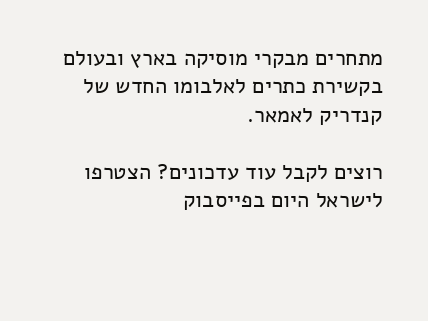מתחרים מבקרי מוסיקה בארץ ובעולם בקשירת כתרים לאלבומו החדש של קנדריק לאמאר.

רוצים לקבל עוד עדכונים? הצטרפו לישראל היום בפייסבוק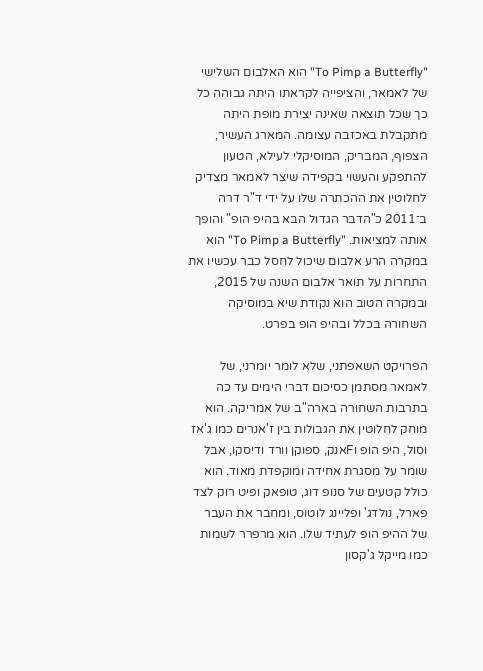"To Pimp a Butterfly" הוא האלבום השלישי של לאמאר, והציפייה לקראתו היתה גבוהה כל כך שכל תוצאה שאינה יצירת מופת היתה מתקבלת באכזבה עצומה. המארג העשיר, הצפוף, המבריק, המוסיקלי לעילא, הטעון להתפקע והעשוי בקפידה שיצר לאמאר מצדיק לחלוטין את ההכתרה שלו על ידי ד"ר דרה ב־2011 כ"הדבר הגדול הבא בהיפ הופ" והופך אותה למציאות. "To Pimp a Butterfly" הוא במקרה הרע אלבום שיכול לחסל כבר עכשיו את התחרות על תואר אלבום השנה של 2015, ובמקרה הטוב הוא נקודת שיא במוסיקה השחורה בכלל ובהיפ הופ בפרט.

הפרויקט השאפתני, שלא לומר יומרני, של לאמאר מסתמן כסיכום דברי הימים עד כה בתרבות השחורה בארה"ב של אמריקה. הוא מוחק לחלוטין את הגבולות בין ז'אנרים כמו ג'אז וסול, היפ הופ וFאנק, ספוקן וורד ודיסקו, אבל שומר על מסגרת אחידה ומוקפדת מאוד. הוא כולל קטעים של סנופ דוג, טופאק ופיט רוק לצד פארל, נולדג' ופליינג לוטוס, ומחבר את העבר של ההיפ הופ לעתיד שלו. הוא מרפרר לשמות כמו מייקל ג'קסון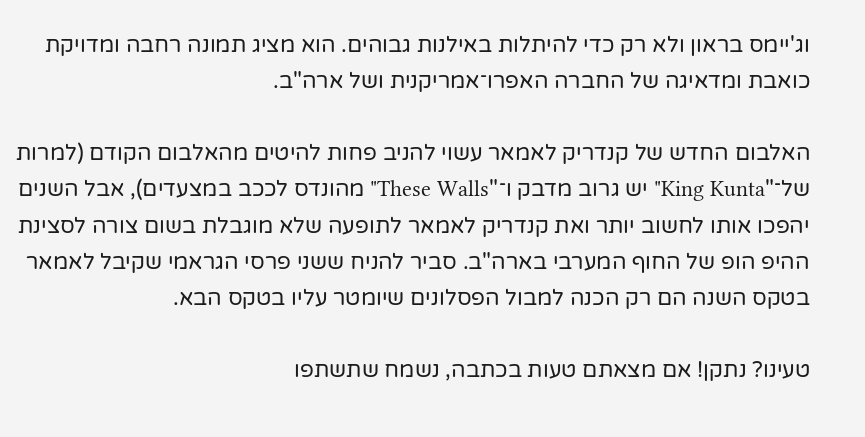וג'יימס בראון ולא רק כדי להיתלות באילנות גבוהים. הוא מציג תמונה רחבה ומדויקת כואבת ומדאיגה של החברה האפרו־אמריקנית ושל ארה"ב.

האלבום החדש של קנדריק לאמאר עשוי להניב פחות להיטים מהאלבום הקודם (למרות של־"King Kunta" יש גרוב מדבק ו־"These Walls" מהונדס לככב במצעדים), אבל השנים יהפכו אותו לחשוב יותר ואת קנדריק לאמאר לתופעה שלא מוגבלת בשום צורה לסצינת ההיפ הופ של החוף המערבי בארה"ב. סביר להניח ששני פרסי הגראמי שקיבל לאמאר בטקס השנה הם רק הכנה למבול הפסלונים שיומטר עליו בטקס הבא.

טעינו? נתקן! אם מצאתם טעות בכתבה, נשמח שתשתפו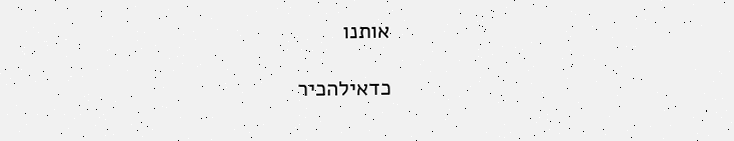אותנו

כדאילהכיר